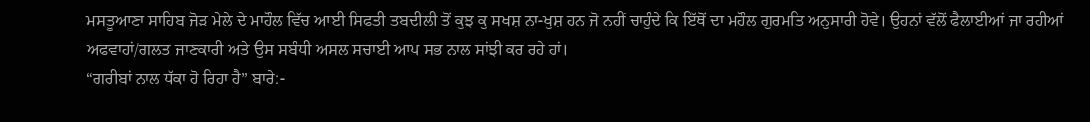ਮਸਤੂਆਣਾ ਸਾਹਿਬ ਜੋੜ ਮੇਲੇ ਦੇ ਮਾਹੌਲ ਵਿੱਚ ਆਈ ਸਿਫਤੀ ਤਬਦੀਲੀ ਤੋਂ ਕੁਝ ਕੁ ਸਖਸ਼ ਨਾ-ਖੁਸ਼ ਹਨ ਜੋ ਨਹੀਂ ਚਾਹੁੰਦੇ ਕਿ ਇੱਥੋਂ ਦਾ ਮਹੌਲ ਗੁਰਮਤਿ ਅਨੁਸਾਰੀ ਹੋਵੇ। ਉਹਨਾਂ ਵੱਲੋਂ ਫੈਲਾਈਆਂ ਜਾ ਰਹੀਆਂ ਅਫਵਾਹਾਂ/ਗਲਤ ਜਾਣਕਾਰੀ ਅਤੇ ਉਸ ਸਬੰਧੀ ਅਸਲ ਸਚਾਈ ਆਪ ਸਭ ਨਾਲ ਸਾਂਝੀ ਕਰ ਰਹੇ ਹਾਂ।
“ਗਰੀਬਾਂ ਨਾਲ ਧੱਕਾ ਹੋ ਰਿਹਾ ਹੈ” ਬਾਰੇ:-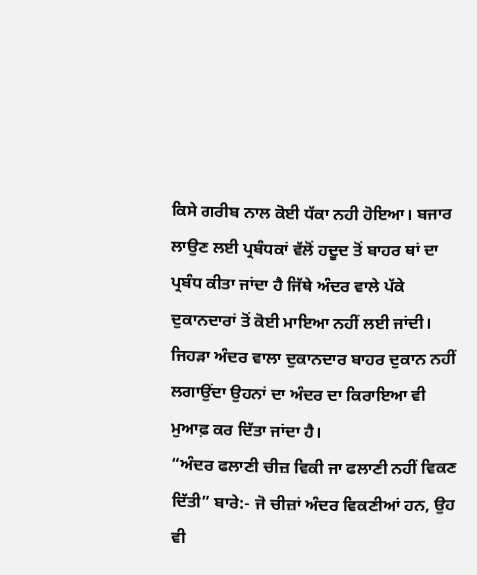ਕਿਸੇ ਗਰੀਬ ਨਾਲ ਕੋਈ ਧੱਕਾ ਨਹੀ ਹੋਇਆ। ਬਜਾਰ ਲਾਉਣ ਲਈ ਪ੍ਰਬੰਧਕਾਂ ਵੱਲੋਂ ਹਦੂਦ ਤੋਂ ਬਾਹਰ ਥਾਂ ਦਾ ਪ੍ਰਬੰਧ ਕੀਤਾ ਜਾਂਦਾ ਹੈ ਜਿੱਥੇ ਅੰਦਰ ਵਾਲੇ ਪੱਕੇ ਦੁਕਾਨਦਾਰਾਂ ਤੋਂ ਕੋਈ ਮਾਇਆ ਨਹੀਂ ਲਈ ਜਾਂਦੀ। ਜਿਹੜਾ ਅੰਦਰ ਵਾਲਾ ਦੁਕਾਨਦਾਰ ਬਾਹਰ ਦੁਕਾਨ ਨਹੀਂ ਲਗਾਉਂਦਾ ਉਹਨਾਂ ਦਾ ਅੰਦਰ ਦਾ ਕਿਰਾਇਆ ਵੀ ਮੁਆਫ਼ ਕਰ ਦਿੱਤਾ ਜਾਂਦਾ ਹੈ।
“ਅੰਦਰ ਫਲਾਣੀ ਚੀਜ਼ ਵਿਕੀ ਜਾ ਫਲਾਣੀ ਨਹੀਂ ਵਿਕਣ ਦਿੱਤੀ” ਬਾਰੇ:- ਜੋ ਚੀਜ਼ਾਂ ਅੰਦਰ ਵਿਕਣੀਆਂ ਹਨ, ਉਹ ਵੀ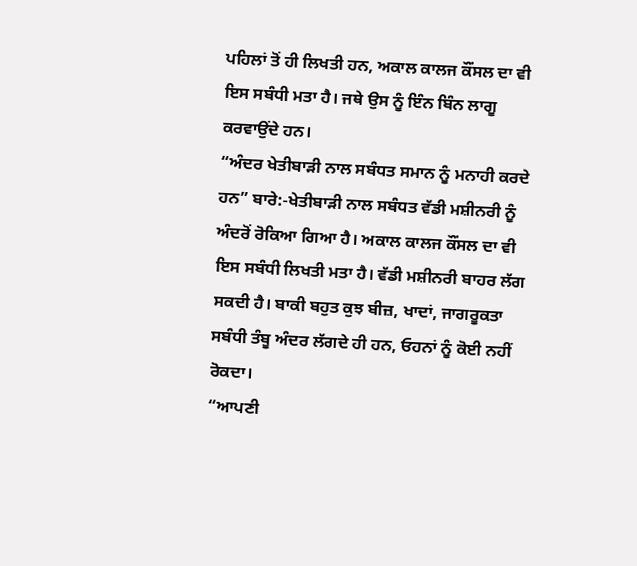ਪਹਿਲਾਂ ਤੋਂ ਹੀ ਲਿਖਤੀ ਹਨ, ਅਕਾਲ ਕਾਲਜ ਕੌਂਸਲ ਦਾ ਵੀ ਇਸ ਸਬੰਧੀ ਮਤਾ ਹੈ। ਜਥੇ ਉਸ ਨੂੰ ਇੰਨ ਬਿੰਨ ਲਾਗੂ ਕਰਵਾਉਂਦੇ ਹਨ।
“ਅੰਦਰ ਖੇਤੀਬਾੜੀ ਨਾਲ ਸਬੰਧਤ ਸਮਾਨ ਨੂੰ ਮਨਾਹੀ ਕਰਦੇ ਹਨ” ਬਾਰੇ:-ਖੇਤੀਬਾੜੀ ਨਾਲ ਸਬੰਧਤ ਵੱਡੀ ਮਸ਼ੀਨਰੀ ਨੂੰ ਅੰਦਰੋਂ ਰੋਕਿਆ ਗਿਆ ਹੈ। ਅਕਾਲ ਕਾਲਜ ਕੌਂਸਲ ਦਾ ਵੀ ਇਸ ਸਬੰਧੀ ਲਿਖਤੀ ਮਤਾ ਹੈ। ਵੱਡੀ ਮਸ਼ੀਨਰੀ ਬਾਹਰ ਲੱਗ ਸਕਦੀ ਹੈ। ਬਾਕੀ ਬਹੁਤ ਕੁਝ ਬੀਜ਼, ਖਾਦਾਂ, ਜਾਗਰੂਕਤਾ ਸਬੰਧੀ ਤੰਬੂ ਅੰਦਰ ਲੱਗਦੇ ਹੀ ਹਨ, ਓਹਨਾਂ ਨੂੰ ਕੋਈ ਨਹੀਂ ਰੋਕਦਾ।
“ਆਪਣੀ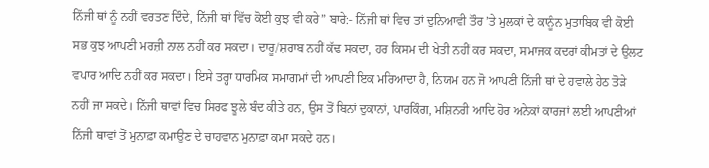ਨਿੱਜੀ ਥਾਂ ਨੂੰ ਨਹੀਂ ਵਰਤਣ ਦਿੰਦੇ, ਨਿੱਜੀ ਥਾਂ ਵਿੱਚ ਕੋਈ ਕੁਝ ਵੀ ਕਰੇ” ਬਾਰੇ:- ਨਿੱਜੀ ਥਾਂ ਵਿਚ ਤਾਂ ਦੁਨਿਆਵੀ ਤੌਰ ’ਤੇ ਮੁਲਕਾਂ ਦੇ ਕਾਨੂੰਨ ਮੁਤਾਬਿਕ ਵੀ ਕੋਈ ਸਭ ਕੁਝ ਆਪਣੀ ਮਰਜ਼ੀ ਨਾਲ ਨਹੀਂ ਕਰ ਸਕਦਾ। ਦਾਰੂ/ਸ਼ਰਾਬ ਨਹੀਂ ਕੱਢ ਸਕਦਾ, ਹਰ ਕਿਸਮ ਦੀ ਖੇਤੀ ਨਹੀਂ ਕਰ ਸਕਦਾ, ਸਮਾਜਕ ਕਦਰਾਂ ਕੀਮਤਾਂ ਦੇ ਉਲਟ ਵਪਾਰ ਆਦਿ ਨਹੀਂ ਕਰ ਸਕਦਾ। ਇਸੇ ਤਰ੍ਹਾ ਧਾਰਮਿਕ ਸਮਾਗਮਾਂ ਦੀ ਆਪਣੀ ਇਕ ਮਰਿਆਦਾ ਹੈ, ਨਿਯਮ ਹਨ ਜੋ ਆਪਣੀ ਨਿੱਜੀ ਥਾਂ ਦੇ ਹਵਾਲੇ ਹੇਠ ਤੋੜੇ ਨਹੀਂ ਜਾ ਸਕਦੇ। ਨਿੱਜੀ ਥਾਵਾਂ ਵਿਚ ਸਿਰਫ ਝੂਲੇ ਬੰਦ ਕੀਤੇ ਹਨ, ਉਸ ਤੋਂ ਬਿਨਾਂ ਦੁਕਾਨਾਂ, ਪਾਰਕਿੰਗ, ਮਸ਼ਿਨਰੀ ਆਦਿ ਹੋਰ ਅਨੇਕਾਂ ਕਾਰਜਾਂ ਲਈ ਆਪਣੀਆਂ ਨਿੱਜੀ ਥਾਵਾਂ ਤੋਂ ਮੁਨਾਫ਼ਾ ਕਮਾਉਣ ਦੇ ਚਾਹਵਾਨ ਮੁਨਾਫ਼ਾ ਕਮਾ ਸਕਦੇ ਹਨ।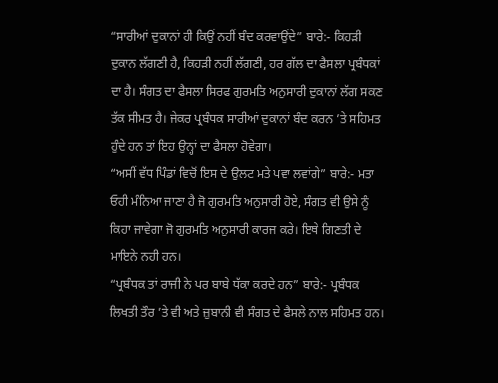“ਸਾਰੀਆਂ ਦੁਕਾਨਾਂ ਹੀ ਕਿਉਂ ਨਹੀਂ ਬੰਦ ਕਰਵਾਉਂਦੇ” ਬਾਰੇ:- ਕਿਹੜੀ ਦੁਕਾਨ ਲੱਗਣੀ ਹੈ, ਕਿਹੜੀ ਨਹੀਂ ਲੱਗਣੀ, ਹਰ ਗੱਲ ਦਾ ਫੈਸਲਾ ਪ੍ਰਬੰਧਕਾਂ ਦਾ ਹੈ। ਸੰਗਤ ਦਾ ਫੈਸਲਾ ਸਿਰਫ ਗੁਰਮਤਿ ਅਨੁਸਾਰੀ ਦੁਕਾਨਾਂ ਲੱਗ ਸਕਣ ਤੱਕ ਸੀਮਤ ਹੈ। ਜੇਕਰ ਪ੍ਰਬੰਧਕ ਸਾਰੀਆਂ ਦੁਕਾਨਾਂ ਬੰਦ ਕਰਨ ’ਤੇ ਸਹਿਮਤ ਹੁੰਦੇ ਹਨ ਤਾਂ ਇਹ ਉਨ੍ਹਾਂ ਦਾ ਫੈਸਲਾ ਹੋਵੇਗਾ।
“ਅਸੀਂ ਵੱਧ ਪਿੰਡਾਂ ਵਿਚੋਂ ਇਸ ਦੇ ਉਲਟ ਮਤੇ ਪਵਾ ਲਵਾਂਗੇ” ਬਾਰੇ:- ਮਤਾ ਓਹੀ ਮੰਨਿਆ ਜਾਣਾ ਹੈ ਜੋ ਗੁਰਮਤਿ ਅਨੁਸਾਰੀ ਹੋਏ, ਸੰਗਤ ਵੀ ਉਸੇ ਨੂੰ ਕਿਹਾ ਜਾਵੇਗਾ ਜੋ ਗੁਰਮਤਿ ਅਨੁਸਾਰੀ ਕਾਰਜ ਕਰੇ। ਇਥੇ ਗਿਣਤੀ ਦੇ ਮਾਇਨੇ ਨਹੀ ਹਨ।
“ਪ੍ਰਬੰਧਕ ਤਾਂ ਰਾਜੀ ਨੇ ਪਰ ਬਾਬੇ ਧੱਕਾ ਕਰਦੇ ਹਨ” ਬਾਰੇ:- ਪ੍ਰਬੰਧਕ ਲਿਖਤੀ ਤੌਰ ’ਤੇ ਵੀ ਅਤੇ ਜ਼ੁਬਾਨੀ ਵੀ ਸੰਗਤ ਦੇ ਫੈਸਲੇ ਨਾਲ ਸਹਿਮਤ ਹਨ।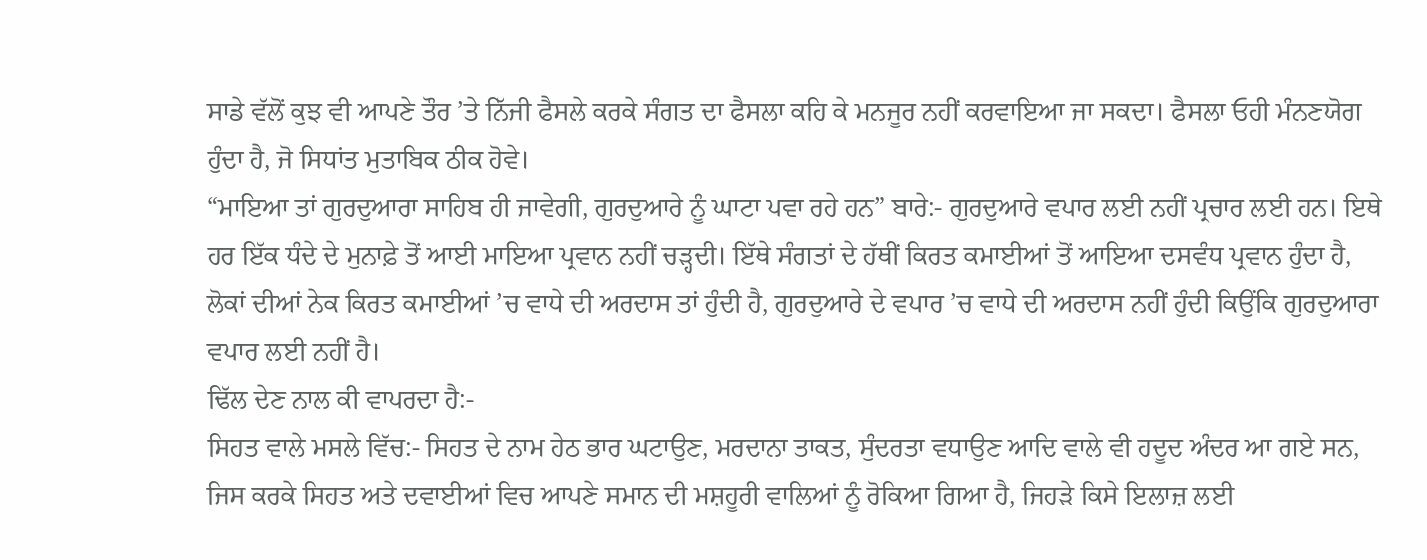ਸਾਡੇ ਵੱਲੋਂ ਕੁਝ ਵੀ ਆਪਣੇ ਤੌਰ ’ਤੇ ਨਿੱਜੀ ਫੈਸਲੇ ਕਰਕੇ ਸੰਗਤ ਦਾ ਫੈਸਲਾ ਕਹਿ ਕੇ ਮਨਜੂਰ ਨਹੀਂ ਕਰਵਾਇਆ ਜਾ ਸਕਦਾ। ਫੈਸਲਾ ਓਹੀ ਮੰਨਣਯੋਗ ਹੁੰਦਾ ਹੈ, ਜੋ ਸਿਧਾਂਤ ਮੁਤਾਬਿਕ ਠੀਕ ਹੋਵੇ।
“ਮਾਇਆ ਤਾਂ ਗੁਰਦੁਆਰਾ ਸਾਹਿਬ ਹੀ ਜਾਵੇਗੀ, ਗੁਰਦੁਆਰੇ ਨੂੰ ਘਾਟਾ ਪਵਾ ਰਹੇ ਹਨ” ਬਾਰੇ:- ਗੁਰਦੁਆਰੇ ਵਪਾਰ ਲਈ ਨਹੀਂ ਪ੍ਰਚਾਰ ਲਈ ਹਨ। ਇਥੇ ਹਰ ਇੱਕ ਧੰਦੇ ਦੇ ਮੁਨਾਫ਼ੇ ਤੋਂ ਆਈ ਮਾਇਆ ਪ੍ਰਵਾਨ ਨਹੀਂ ਚੜ੍ਹਦੀ। ਇੱਥੇ ਸੰਗਤਾਂ ਦੇ ਹੱਥੀਂ ਕਿਰਤ ਕਮਾਈਆਂ ਤੋਂ ਆਇਆ ਦਸਵੰਧ ਪ੍ਰਵਾਨ ਹੁੰਦਾ ਹੈ, ਲੋਕਾਂ ਦੀਆਂ ਨੇਕ ਕਿਰਤ ਕਮਾਈਆਂ ’ਚ ਵਾਧੇ ਦੀ ਅਰਦਾਸ ਤਾਂ ਹੁੰਦੀ ਹੈ, ਗੁਰਦੁਆਰੇ ਦੇ ਵਪਾਰ ’ਚ ਵਾਧੇ ਦੀ ਅਰਦਾਸ ਨਹੀਂ ਹੁੰਦੀ ਕਿਉਂਕਿ ਗੁਰਦੁਆਰਾ ਵਪਾਰ ਲਈ ਨਹੀਂ ਹੈ।
ਢਿੱਲ ਦੇਣ ਨਾਲ ਕੀ ਵਾਪਰਦਾ ਹੈ:-
ਸਿਹਤ ਵਾਲੇ ਮਸਲੇ ਵਿੱਚ:- ਸਿਹਤ ਦੇ ਨਾਮ ਹੇਠ ਭਾਰ ਘਟਾਉਣ, ਮਰਦਾਨਾ ਤਾਕਤ, ਸੁੰਦਰਤਾ ਵਧਾਉਣ ਆਦਿ ਵਾਲੇ ਵੀ ਹਦੂਦ ਅੰਦਰ ਆ ਗਏ ਸਨ, ਜਿਸ ਕਰਕੇ ਸਿਹਤ ਅਤੇ ਦਵਾਈਆਂ ਵਿਚ ਆਪਣੇ ਸਮਾਨ ਦੀ ਮਸ਼ਹੂਰੀ ਵਾਲਿਆਂ ਨੂੰ ਰੋਕਿਆ ਗਿਆ ਹੈ, ਜਿਹੜੇ ਕਿਸੇ ਇਲਾਜ਼ ਲਈ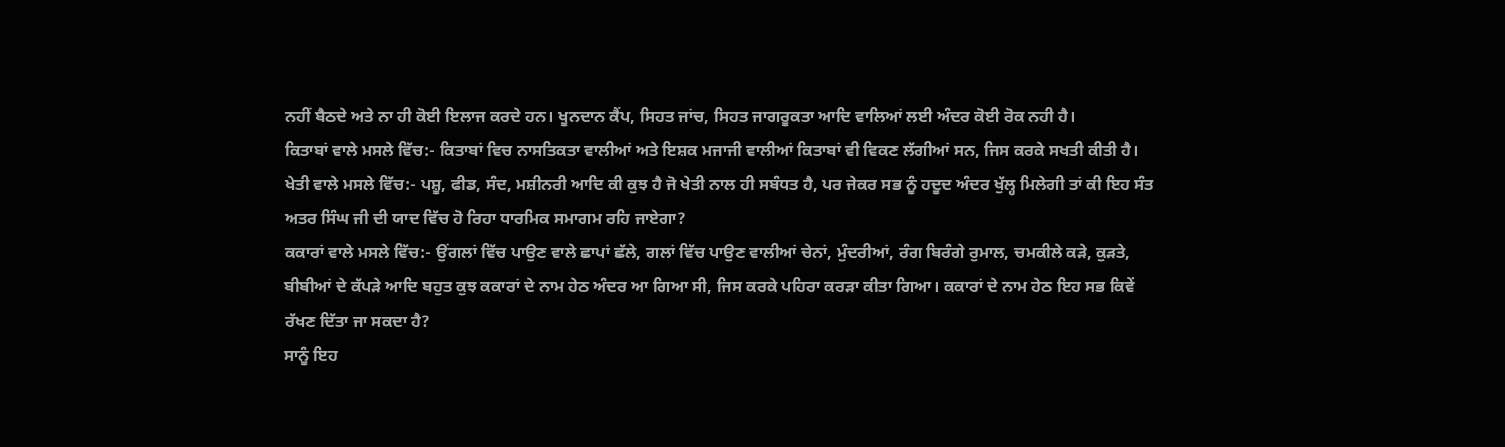ਨਹੀਂ ਬੈਠਦੇ ਅਤੇ ਨਾ ਹੀ ਕੋਈ ਇਲਾਜ ਕਰਦੇ ਹਨ। ਖੂਨਦਾਨ ਕੈਂਪ, ਸਿਹਤ ਜਾਂਚ, ਸਿਹਤ ਜਾਗਰੂਕਤਾ ਆਦਿ ਵਾਲਿਆਂ ਲਈ ਅੰਦਰ ਕੋਈ ਰੋਕ ਨਹੀ ਹੈ।
ਕਿਤਾਬਾਂ ਵਾਲੇ ਮਸਲੇ ਵਿੱਚ:- ਕਿਤਾਬਾਂ ਵਿਚ ਨਾਸਤਿਕਤਾ ਵਾਲੀਆਂ ਅਤੇ ਇਸ਼ਕ ਮਜਾਜੀ ਵਾਲੀਆਂ ਕਿਤਾਬਾਂ ਵੀ ਵਿਕਣ ਲੱਗੀਆਂ ਸਨ, ਜਿਸ ਕਰਕੇ ਸਖਤੀ ਕੀਤੀ ਹੈ।
ਖੇਤੀ ਵਾਲੇ ਮਸਲੇ ਵਿੱਚ:- ਪਸ਼ੂ, ਫੀਡ, ਸੰਦ, ਮਸ਼ੀਨਰੀ ਆਦਿ ਕੀ ਕੁਝ ਹੈ ਜੋ ਖੇਤੀ ਨਾਲ ਹੀ ਸਬੰਧਤ ਹੈ, ਪਰ ਜੇਕਰ ਸਭ ਨੂੰ ਹਦੂਦ ਅੰਦਰ ਖੁੱਲ੍ਹ ਮਿਲੇਗੀ ਤਾਂ ਕੀ ਇਹ ਸੰਤ ਅਤਰ ਸਿੰਘ ਜੀ ਦੀ ਯਾਦ ਵਿੱਚ ਹੋ ਰਿਹਾ ਧਾਰਮਿਕ ਸਮਾਗਮ ਰਹਿ ਜਾਏਗਾ?
ਕਕਾਰਾਂ ਵਾਲੇ ਮਸਲੇ ਵਿੱਚ:- ਉਂਗਲਾਂ ਵਿੱਚ ਪਾਉਣ ਵਾਲੇ ਛਾਪਾਂ ਛੱਲੇ, ਗਲਾਂ ਵਿੱਚ ਪਾਉਣ ਵਾਲੀਆਂ ਚੇਨਾਂ, ਮੁੰਦਰੀਆਂ, ਰੰਗ ਬਿਰੰਗੇ ਰੁਮਾਲ, ਚਮਕੀਲੇ ਕੜੇ, ਕੁੜਤੇ, ਬੀਬੀਆਂ ਦੇ ਕੱਪੜੇ ਆਦਿ ਬਹੁਤ ਕੁਝ ਕਕਾਰਾਂ ਦੇ ਨਾਮ ਹੇਠ ਅੰਦਰ ਆ ਗਿਆ ਸੀ, ਜਿਸ ਕਰਕੇ ਪਹਿਰਾ ਕਰੜਾ ਕੀਤਾ ਗਿਆ। ਕਕਾਰਾਂ ਦੇ ਨਾਮ ਹੇਠ ਇਹ ਸਭ ਕਿਵੇਂ ਰੱਖਣ ਦਿੱਤਾ ਜਾ ਸਕਦਾ ਹੈ?
ਸਾਨੂੰ ਇਹ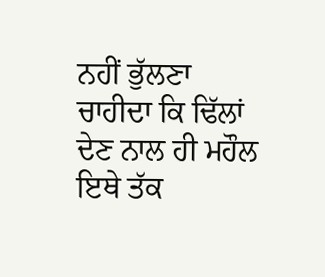ਨਹੀਂ ਭੁੱਲਣਾ ਚਾਹੀਦਾ ਕਿ ਢਿੱਲਾਂ ਦੇਣ ਨਾਲ ਹੀ ਮਹੌਲ ਇਥੇ ਤੱਕ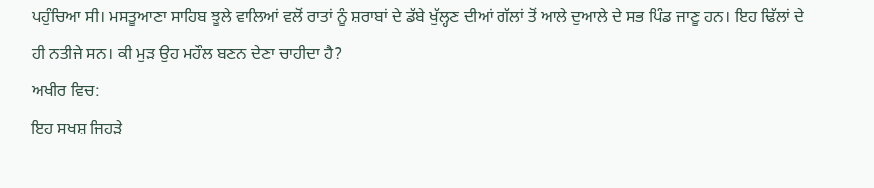ਪਹੁੰਚਿਆ ਸੀ। ਮਸਤੂਆਣਾ ਸਾਹਿਬ ਝੂਲੇ ਵਾਲਿਆਂ ਵਲੋਂ ਰਾਤਾਂ ਨੂੰ ਸ਼ਰਾਬਾਂ ਦੇ ਡੱਬੇ ਖੁੱਲ੍ਹਣ ਦੀਆਂ ਗੱਲਾਂ ਤੋਂ ਆਲੇ ਦੁਆਲੇ ਦੇ ਸਭ ਪਿੰਡ ਜਾਣੂ ਹਨ। ਇਹ ਢਿੱਲਾਂ ਦੇ ਹੀ ਨਤੀਜੇ ਸਨ। ਕੀ ਮੁੜ ਉਹ ਮਹੌਲ ਬਣਨ ਦੇਣਾ ਚਾਹੀਦਾ ਹੈ?
ਅਖੀਰ ਵਿਚ:
ਇਹ ਸਖਸ਼ ਜਿਹੜੇ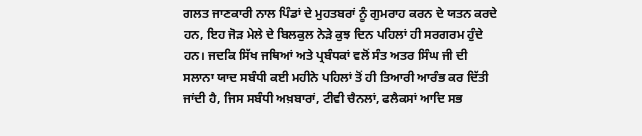ਗਲਤ ਜਾਣਕਾਰੀ ਨਾਲ ਪਿੰਡਾਂ ਦੇ ਮੁਹਤਬਰਾਂ ਨੂੰ ਗੁਮਰਾਹ ਕਰਨ ਦੇ ਯਤਨ ਕਰਦੇ ਹਨ, ਇਹ ਜੋੜ ਮੇਲੇ ਦੇ ਬਿਲਕੁਲ ਨੇੜੇ ਕੁਝ ਦਿਨ ਪਹਿਲਾਂ ਹੀ ਸਰਗਰਮ ਹੁੰਦੇ ਹਨ। ਜਦਕਿ ਸਿੱਖ ਜਥਿਆਂ ਅਤੇ ਪ੍ਰਬੰਧਕਾਂ ਵਲੋਂ ਸੰਤ ਅਤਰ ਸਿੰਘ ਜੀ ਦੀ ਸਲਾਨਾ ਯਾਦ ਸਬੰਧੀ ਕਈ ਮਹੀਨੇ ਪਹਿਲਾਂ ਤੋਂ ਹੀ ਤਿਆਰੀ ਆਰੰਭ ਕਰ ਦਿੱਤੀ ਜਾਂਦੀ ਹੈ, ਜਿਸ ਸਬੰਧੀ ਅਖ਼ਬਾਰਾਂ, ਟੀਵੀ ਚੈਨਲਾਂ, ਫਲੈਕਸਾਂ ਆਦਿ ਸਭ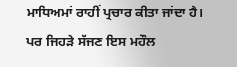ਮਾਧਿਅਮਾਂ ਰਾਹੀਂ ਪ੍ਰਚਾਰ ਕੀਤਾ ਜਾਂਦਾ ਹੈ। ਪਰ ਜਿਹੜੇ ਸੱਜਣ ਇਸ ਮਹੌਲ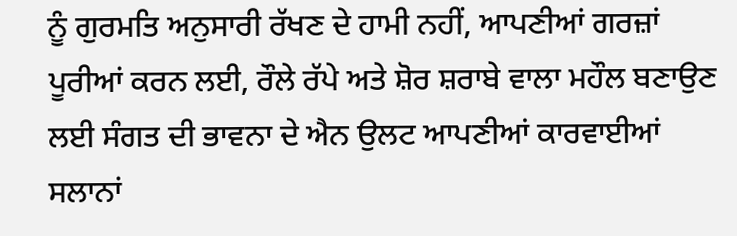ਨੂੰ ਗੁਰਮਤਿ ਅਨੁਸਾਰੀ ਰੱਖਣ ਦੇ ਹਾਮੀ ਨਹੀਂ, ਆਪਣੀਆਂ ਗਰਜ਼ਾਂ ਪੂਰੀਆਂ ਕਰਨ ਲਈ, ਰੌਲੇ ਰੱਪੇ ਅਤੇ ਸ਼ੋਰ ਸ਼ਰਾਬੇ ਵਾਲਾ ਮਹੌਲ ਬਣਾਉਣ ਲਈ ਸੰਗਤ ਦੀ ਭਾਵਨਾ ਦੇ ਐਨ ਉਲਟ ਆਪਣੀਆਂ ਕਾਰਵਾਈਆਂ ਸਲਾਨਾਂ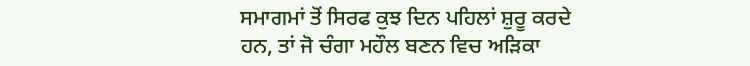ਸਮਾਗਮਾਂ ਤੋਂ ਸਿਰਫ ਕੁਝ ਦਿਨ ਪਹਿਲਾਂ ਸ਼ੁਰੂ ਕਰਦੇ ਹਨ, ਤਾਂ ਜੋ ਚੰਗਾ ਮਹੌਲ ਬਣਨ ਵਿਚ ਅੜਿਕਾ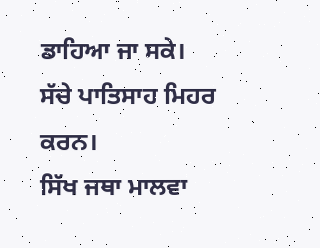ਡਾਹਿਆ ਜਾ ਸਕੇ।
ਸੱਚੇ ਪਾਤਿਸਾਹ ਮਿਹਰ ਕਰਨ।
ਸਿੱਖ ਜਥਾ ਮਾਲਵਾ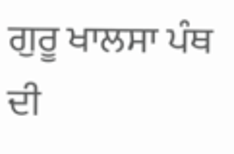ਗੁਰੂ ਖਾਲਸਾ ਪੰਥ ਦੀ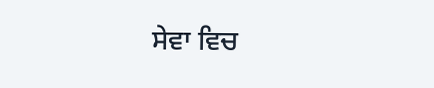ਸੇਵਾ ਵਿਚ